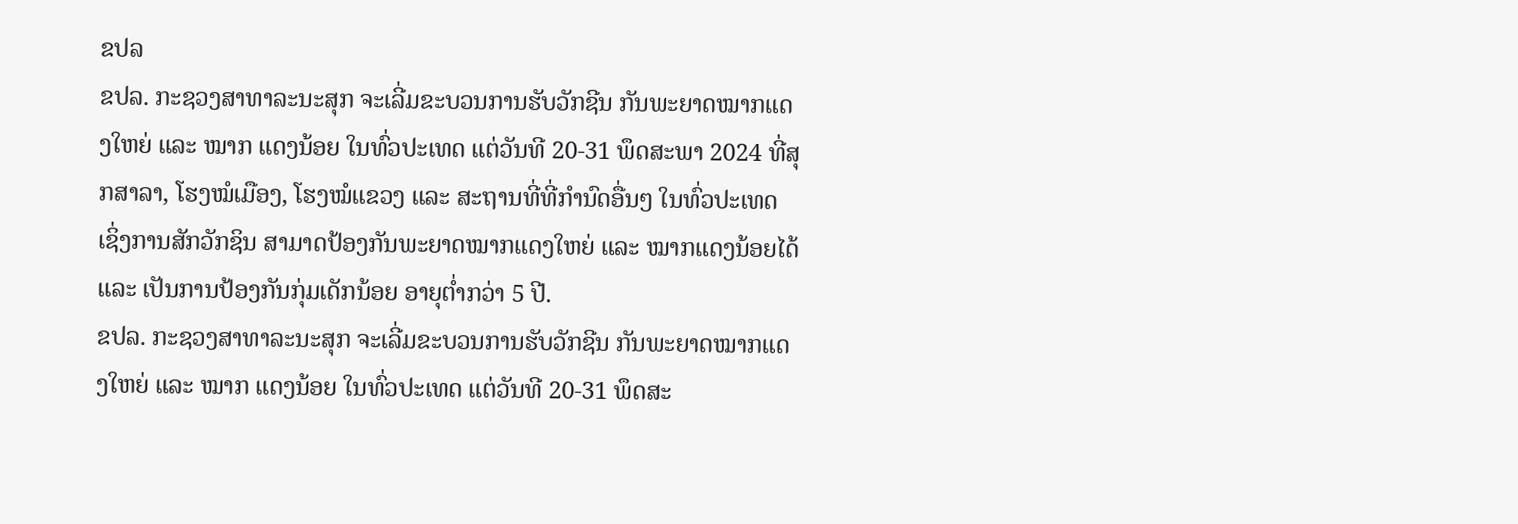ຂປລ
ຂປລ. ກະຊວງສາທາລະນະສຸກ ຈະເລີ່ມຂະບວນການຮັບວັກຊີນ ກັນພະຍາດໝາກແດງໃຫຍ່ ແລະ ໝາກ ແດງນ້ອຍ ໃນທົ່ວປະເທດ ແຕ່ວັນທີ 20-31 ພຶດສະພາ 2024 ທີ່ສຸກສາລາ, ໂຮງໝໍເມືອງ, ໂຮງໝໍແຂວງ ແລະ ສະຖານທີ່ທີ່ກຳນົດອື່ນໆ ໃນທົ່ວປະເທດ ເຊິ່ງການສັກວັກຊິນ ສາມາດປ້ອງກັນພະຍາດໝາກແດງໃຫຍ່ ແລະ ໝາກແດງນ້ອຍໄດ້ ແລະ ເປັນການປ້ອງກັນກຸ່ມເດັກນ້ອຍ ອາຍຸຕ່ຳກວ່າ 5 ປີ.
ຂປລ. ກະຊວງສາທາລະນະສຸກ ຈະເລີ່ມຂະບວນການຮັບວັກຊີນ ກັນພະຍາດໝາກແດງໃຫຍ່ ແລະ ໝາກ ແດງນ້ອຍ ໃນທົ່ວປະເທດ ແຕ່ວັນທີ 20-31 ພຶດສະ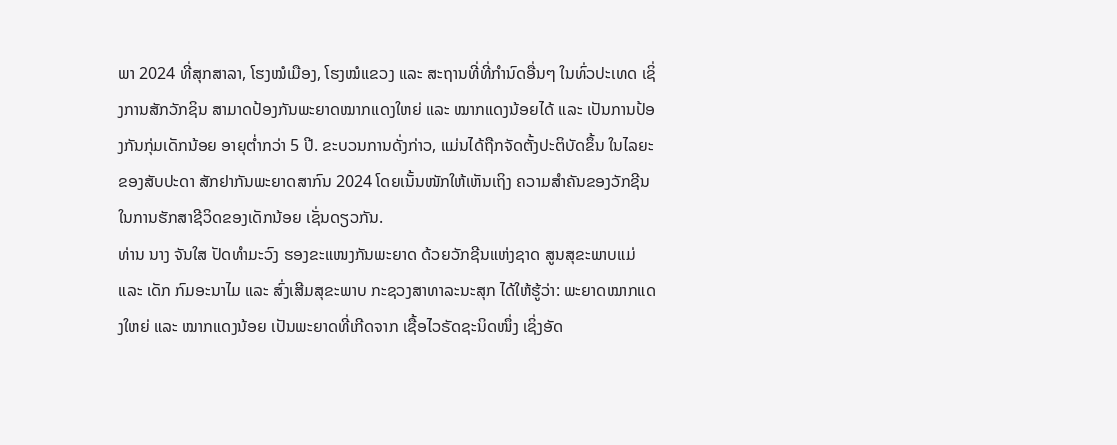ພາ 2024 ທີ່ສຸກສາລາ, ໂຮງໝໍເມືອງ, ໂຮງໝໍແຂວງ ແລະ ສະຖານທີ່ທີ່ກຳນົດອື່ນໆ ໃນທົ່ວປະເທດ ເຊິ່ງການສັກວັກຊິນ ສາມາດປ້ອງກັນພະຍາດໝາກແດງໃຫຍ່ ແລະ ໝາກແດງນ້ອຍໄດ້ ແລະ ເປັນການປ້ອງກັນກຸ່ມເດັກນ້ອຍ ອາຍຸຕ່ຳກວ່າ 5 ປີ. ຂະບວນການດັ່ງກ່າວ, ແມ່ນໄດ້ຖືກຈັດຕັ້ງປະຕິບັດຂຶ້ນ ໃນໄລຍະຂອງສັບປະດາ ສັກຢາກັນພະຍາດສາກົນ 2024 ໂດຍເນັ້ນໜັກໃຫ້ເຫັນເຖິງ ຄວາມສຳຄັນຂອງວັກຊີນ ໃນການຮັກສາຊີວິດຂອງເດັກນ້ອຍ ເຊັ່ນດຽວກັນ.
ທ່ານ ນາງ ຈັນໃສ ປັດທໍາມະວົງ ຮອງຂະແໜງກັນພະຍາດ ດ້ວຍວັກຊີນແຫ່ງຊາດ ສູນສຸຂະພາບແມ່ ແລະ ເດັກ ກົມອະນາໄມ ແລະ ສົ່ງເສີມສຸຂະພາບ ກະຊວງສາທາລະນະສຸກ ໄດ້ໃຫ້ຮູ້ວ່າ: ພະຍາດໝາກແດງໃຫຍ່ ແລະ ໝາກແດງນ້ອຍ ເປັນພະຍາດທີ່ເກີດຈາກ ເຊື້ອໄວຣັດຊະນິດໜຶ່ງ ເຊິ່ງອັດ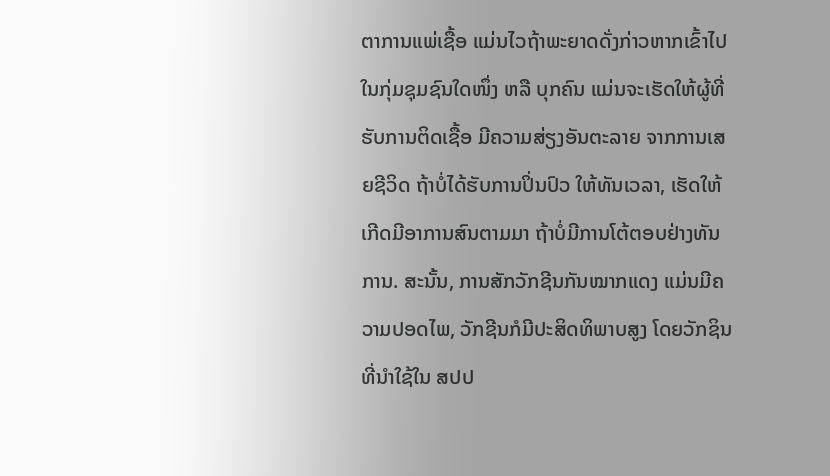ຕາການແພ່ເຊື້ອ ແມ່ນໄວຖ້າພະຍາດດັ່ງກ່າວຫາກເຂົ້າໄປໃນກຸ່ມຊຸມຊົນໃດໜຶ່ງ ຫລື ບຸກຄົນ ແມ່ນຈະເຮັດໃຫ້ຜູ້ທີ່ຮັບການຕິດເຊື້ອ ມີຄວາມສ່ຽງອັນຕະລາຍ ຈາກການເສຍຊີວິດ ຖ້າບໍ່ໄດ້ຮັບການປິ່ນປົວ ໃຫ້ທັນເວລາ, ເຮັດໃຫ້ເກີດມີອາການສົນຕາມມາ ຖ້າບໍ່ມີການໂຕ້ຕອບຢ່າງທັນການ. ສະນັ້ນ, ການສັກວັກຊີນກັນໝາກແດງ ແມ່ນມີຄວາມປອດໄພ, ວັກຊີນກໍມີປະສິດທິພາບສູງ ໂດຍວັກຊິນທີ່ນໍາໃຊ້ໃນ ສປປ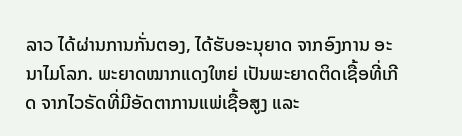ລາວ ໄດ້ຜ່ານການກັ່ນຕອງ, ໄດ້ຮັບອະນຸຍາດ ຈາກອົງການ ອະນາໄມໂລກ. ພະຍາດໝາກແດງໃຫຍ່ ເປັນພະຍາດຕິດເຊື້ອທີ່ເກີດ ຈາກໄວຣັດທີ່ມີອັດຕາການແພ່ເຊື້ອສູງ ແລະ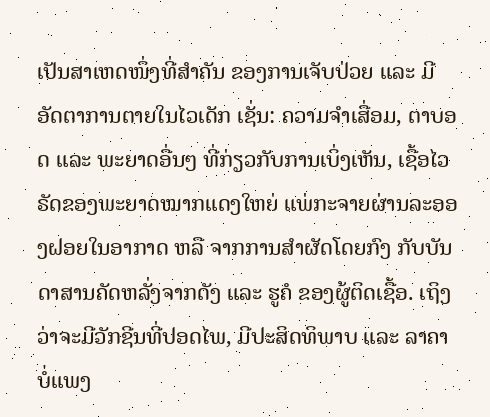ເປັນສາເຫດໜຶ່ງທີ່ສໍາຄັນ ຂອງການເຈັບປ່ວຍ ແລະ ມີອັດຕາການຕາຍໃນໄວເດັກ ເຊັ່ນ: ຄວາມຈຳເສື່ອມ, ຕາບອດ ແລະ ພະຍາດອື່ນໆ ທີ່ກ່ຽວກັບການເບິ່ງເຫັນ, ເຊື້ອໄວຣັດຂອງພະຍາດໝາກແດງໃຫຍ່ ແພ່ກະຈາຍຜ່ານລະອອງຝອຍໃນອາກາດ ຫລື ຈາກການສໍາຜັດໂດຍກົງ ກັບບັນດາສານຄັດຫລັ່ງຈາກດັງ ແລະ ຮູຄໍ ຂອງຜູ້ຕິດເຊື້ອ. ເຖິງວ່າຈະມີວັກຊີນທີ່ປອດໄພ, ມີປະສິດທິພາບ ແລະ ລາຄາບໍ່ແພງ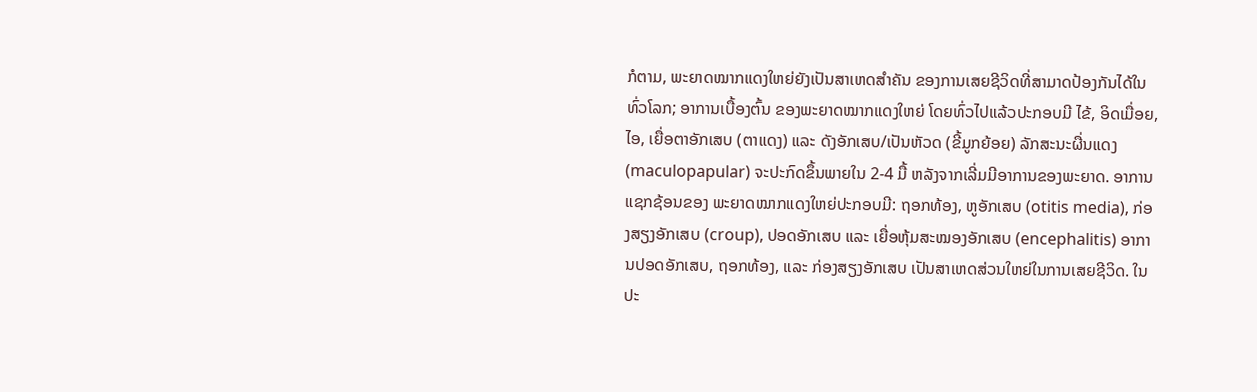ກໍຕາມ, ພະຍາດໝາກແດງໃຫຍ່ຍັງເປັນສາເຫດສຳຄັນ ຂອງການເສຍຊີວິດທີ່ສາມາດປ້ອງກັນໄດ້ໃນທົ່ວໂລກ; ອາການເບື້ອງຕົ້ນ ຂອງພະຍາດໝາກແດງໃຫຍ່ ໂດຍທົ່ວໄປແລ້ວປະກອບມີ ໄຂ້, ອິດເມື່ອຍ, ໄອ, ເຍື່ອຕາອັກເສບ (ຕາແດງ) ແລະ ດັງອັກເສບ/ເປັນຫັວດ (ຂີ້ມູກຍ້ອຍ) ລັກສະນະຜື່ນແດງ (maculopapular) ຈະປະກົດຂຶ້ນພາຍໃນ 2-4 ມື້ ຫລັງຈາກເລີ່ມມີອາການຂອງພະຍາດ. ອາການແຊກຊ້ອນຂອງ ພະຍາດໝາກແດງໃຫຍ່ປະກອບມີ: ຖອກທ້ອງ, ຫູອັກເສບ (otitis media), ກ່ອງສຽງອັກເສບ (croup), ປອດອັກເສບ ແລະ ເຍື່ອຫຸ້ມສະໝອງອັກເສບ (encephalitis) ອາການປອດອັກເສບ, ຖອກທ້ອງ, ແລະ ກ່ອງສຽງອັກເສບ ເປັນສາເຫດສ່ວນໃຫຍ່ໃນການເສຍຊີວິດ. ໃນປະ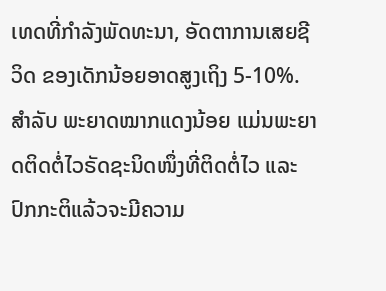ເທດທີ່ກໍາລັງພັດທະນາ, ອັດຕາການເສຍຊີວິດ ຂອງເດັກນ້ອຍອາດສູງເຖິງ 5-10%.
ສໍາລັບ ພະຍາດໝາກແດງນ້ອຍ ແມ່ນພະຍາດຕິດຕໍ່ໄວຣັດຊະນິດໜຶ່ງທີ່ຕິດຕໍ່ໄວ ແລະ ປົກກະຕິແລ້ວຈະມີຄວາມ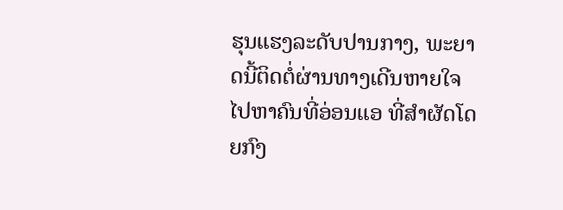ຮຸນແຮງລະດັບປານກາງ, ພະຍາດນີ້ຕິດຕໍ່ຜ່ານທາງເດີນຫາຍໃຈ ໄປຫາຄົນທີ່ອ່ອນແອ ທີ່ສໍາຜັດໂດຍກົງ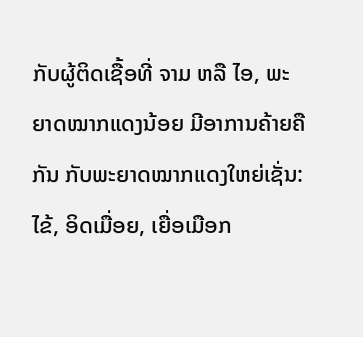ກັບຜູ້ຕິດເຊື້ອທີ່ ຈາມ ຫລື ໄອ, ພະຍາດໝາກແດງນ້ອຍ ມີອາການຄ້າຍຄືກັນ ກັບພະຍາດໝາກແດງໃຫຍ່ເຊັ່ນ: ໄຂ້, ອິດເມື່ອຍ, ເຍື່ອເມືອກ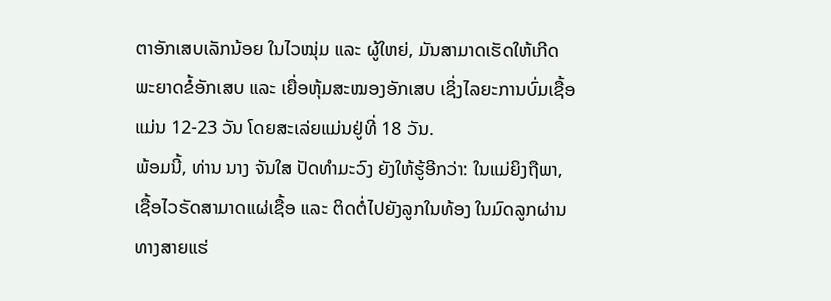ຕາອັກເສບເລັກນ້ອຍ ໃນໄວໝຸ່ມ ແລະ ຜູ້ໃຫຍ່, ມັນສາມາດເຮັດໃຫ້ເກີດພະຍາດຂໍ້ອັກເສບ ແລະ ເຍື່ອຫຸ້ມສະໝອງອັກເສບ ເຊິ່ງໄລຍະການບົ່ມເຊື້ອແມ່ນ 12-23 ວັນ ໂດຍສະເລ່ຍແມ່ນຢູ່ທີ່ 18 ວັນ.
ພ້ອມນີ້, ທ່ານ ນາງ ຈັນໃສ ປັດທໍາມະວົງ ຍັງໃຫ້ຮູ້ອີກວ່າ: ໃນແມ່ຍິງຖືພາ, ເຊື້ອໄວຣັດສາມາດແຜ່ເຊື້ອ ແລະ ຕິດຕໍ່ໄປຍັງລູກໃນທ້ອງ ໃນມົດລູກຜ່ານທາງສາຍແຮ່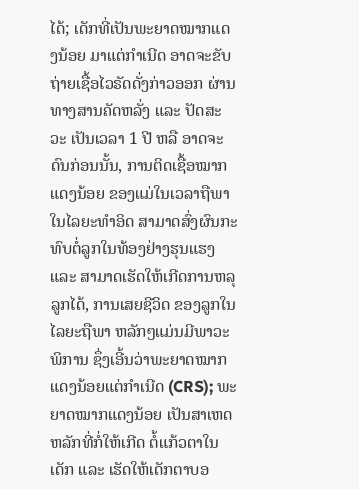ໄດ້; ເດັກທີ່ເປັນພະຍາດໝາກແດງນ້ອຍ ມາແຕ່ກຳເນີດ ອາດຈະຂັບຖ່າຍເຊື້ອໄວຣັດດັ່ງກ່າວອອກ ຜ່ານທາງສານຄັດຫລັ່ງ ແລະ ປັດສະວະ ເປັນເວລາ 1 ປີ ຫລື ອາດຈະດົນກ່ອນນັ້ນ, ການຕິດເຊື້ອໝາກແດງນ້ອຍ ຂອງແມ່ໃນເວລາຖືພາໃນໄລຍະທໍາອິດ ສາມາດສົ່ງຜົນກະທົບຕໍ່ລູກໃນທ້ອງຢ່າງຮຸນແຮງ ແລະ ສາມາດເຮັດໃຫ້ເກີດການຫລຸລູກໄດ້, ການເສຍຊີວິດ ຂອງລູກໃນໄລຍະຖືພາ ຫລັກໆແມ່ນມີພາວະພິການ ຊຶ່ງເອີ້ນວ່າພະຍາດໝາກແດງນ້ອຍແຕ່ກໍາເນີດ (CRS); ພະຍາດໝາກແດງນ້ອຍ ເປັນສາເຫດຫລັກທີ່ກໍ່ໃຫ້ເກີດ ຕໍ້ແກ້ວຕາໃນເດັກ ແລະ ເຮັດໃຫ້ເດັກຕາບອ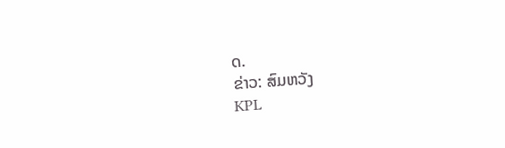ດ.
ຂ່າວ: ສົມຫວັງ
KPL